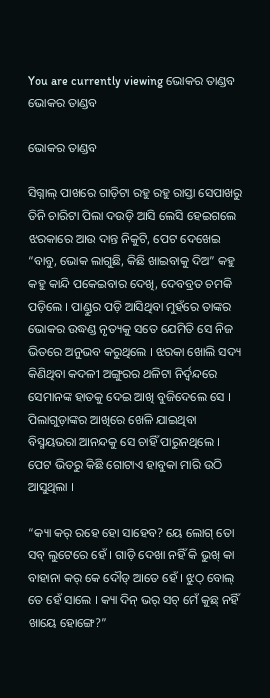You are currently viewing ଭୋକର ତାଣ୍ଡବ
ଭୋକର ତାଣ୍ଡବ

ଭୋକର ତାଣ୍ଡବ

ସିଗ୍ନାଲ୍ ପାଖରେ ଗାଡ଼ିଟା ରହୁ ରହୁ ରାସ୍ତା ସେପାଖରୁ ତିନି ଚାରିଟା ପିଲା ଦଉଡ଼ି ଆସି ଲେସି ହେଇଗଲେ ଝରକାରେ ଆଉ ଦାନ୍ତ ନିକୁଟି, ପେଟ ଦେଖେଇ “ବାବୁ, ଭୋକ ଲାଗୁଛି, କିଛି ଖାଇବାକୁ ଦିଅ” କହୁ କହୁ କାନ୍ଦି ପକେଇବାର ଦେଖି, ଦେବବ୍ରତ ଚମକି ପଡ଼ିଲେ । ପାଣ୍ଡୁର ପଡ଼ି ଆସିଥିବା ମୁହଁରେ ତାଙ୍କର ଭୋକର ଉଦ୍ଧଣ୍ଡ ନୃତ୍ୟକୁ ସତେ ଯେମିତି ସେ ନିଜ ଭିତରେ ଅନୁଭବ କରୁଥିଲେ । ଝରକା ଖୋଲି ସଦ୍ୟ କିଣିଥିବା କଦଳୀ ଅଙ୍ଗୁରର ଥଳିଟା ନିର୍ଦ୍ୱନ୍ଦରେ ସେମାନଙ୍କ ହାତକୁ ଦେଇ ଆଖି ବୁଜିଦେଲେ ସେ । ପିଲାଗୁଡ଼ାଙ୍କର ଆଖିରେ ଖେଳି ଯାଇଥିବା ବିସ୍ମୟଭରା ଆନନ୍ଦକୁ ସେ ଚାହିଁ ପାରୁନଥିଲେ । ପେଟ ଭିତରୁ କିଛି ଗୋଟାଏ ହାବୁକା ମାରି ଉଠି ଆସୁଥିଲା ।

“କ୍ୟା କର୍ ରହେ ହୋ ସାହେବ? ୟେ ଲୋଗ୍ ତୋ ସବ୍ ଲୁଟେରେ ହେଁ । ଗାଡ଼ି ଦେଖା ନହିଁ କି ଭୁଖ୍ କା ବାହାନା କର୍ କେ ଦୌଡ୍ ଆତେ ହେଁ । ଝୁଠ୍‍ ବୋଲ୍ ତେ ହେଁ ସାଲେ । କ୍ୟା ଦିନ୍ ଭର୍ ସଚ୍ ମେଁ କୁଛ୍ ନହିଁ ଖାୟେ ହୋଙ୍ଗେ?”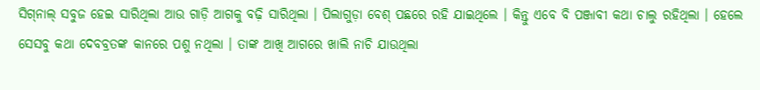ସିଗ୍‍ନାଲ୍‍ ସବୁଜ ହେଇ ସାରିଥିଲା ଆଉ ଗାଡ଼ି ଆଗକୁ ବଢ଼ି ସାରିଥିଲା । ପିଲାଗୁଡ଼ା ବେଶ୍‍ ପଛରେ ରହି ଯାଇଥିଲେ । କିନ୍ତୁ ଏବେ ବି ପଞ୍ଜାବୀ କଥା ଚାଲୁ ରହିଥିଲା । ହେଲେ ସେସବୁ କଥା ଦେବବ୍ରତଙ୍କ କାନରେ ପଶୁ ନଥିଲା । ତାଙ୍କ ଆଖି ଆଗରେ ଖାଲି ନାଚି ଯାଉଥିଲା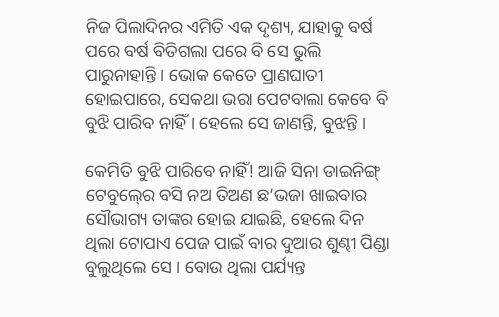ନିଜ ପିଲାଦିନର ଏମିତି ଏକ ଦୃଶ୍ୟ, ଯାହାକୁ ବର୍ଷ ପରେ ବର୍ଷ ବିତିଗଲା ପରେ ବି ସେ ଭୁଲି ପାରୁନାହାନ୍ତି । ଭୋକ କେତେ ପ୍ରାଣଘାତୀ ହୋଇପାରେ, ସେକଥା ଭରା ପେଟବାଲା କେବେ ବି ବୁଝି ପାରିବ ନାହିଁ । ହେଲେ ସେ ଜାଣନ୍ତି, ବୁଝନ୍ତି ।

କେମିତି ବୁଝି ପାରିବେ ନାହିଁ! ଆଜି ସିନା ଡାଇନିଙ୍ଗ୍‍ ଟେବୁଲ୍‍ରେ ବସି ନଅ ତିଅଣ ଛ’ଭଜା ଖାଇବାର ସୌଭାଗ୍ୟ ତାଙ୍କର ହୋଇ ଯାଇଛି, ହେଲେ ଦିନ ଥିଲା ଟୋପାଏ ପେଜ ପାଇଁ ବାର ଦୁଆର ଶୁଣ୍ଢୀ ପିଣ୍ଡା ବୁଲୁଥିଲେ ସେ । ବୋଉ ଥିଲା ପର୍ଯ୍ୟନ୍ତ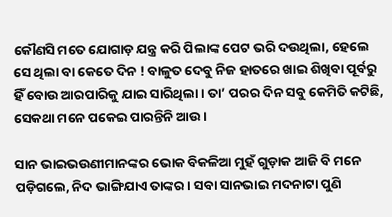କୌଣସି ମତେ ଯୋଗାଡ଼ ଯନ୍ତ୍ର କରି ପିଲାଙ୍କ ପେଟ ଭରି ଦଉଥିଲା, ହେଲେ ସେ ଥିଲା ବା କେତେ ଦିନ ! ବାଳୁତ ଦେବୁ ନିଜ ହାତରେ ଖାଇ ଶିଖିବା ପୂର୍ବରୁ ହିଁ ବୋଉ ଆରପାରିକୁ ଯାଇ ସାରିଥିଲା । ତା’ ପରର ଦିନ ସବୁ କେମିତି କଟିଛି, ସେକଥା ମନେ ପକେଇ ପାରନ୍ତିନି ଆଉ ।

ସାନ ଭାଇଭଉଣୀମାନଙ୍କର ଭୋକ ବିକଳିଆ ମୁହଁ ଗୁଡ଼ାକ ଆଜି ବି ମନେ ପଡ଼ିଗଲେ, ନିଦ ଭାଙ୍ଗିଯାଏ ତାଙ୍କର । ସବା ସାନଭାଇ ମଦନାଟା ପୁଣି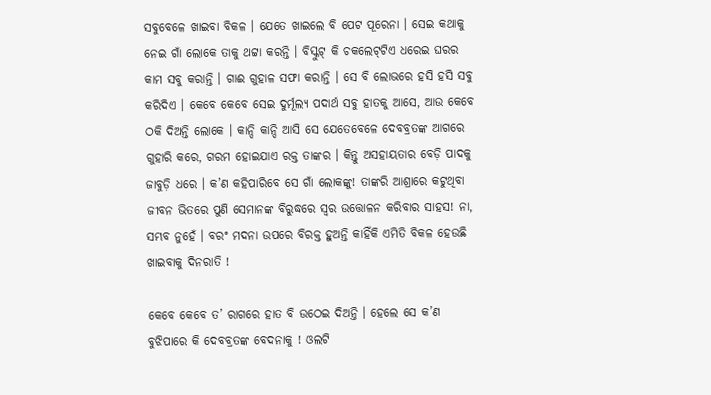ସବୁବେଳେ ଖାଇବା ବିକଳ । ଯେତେ ଖାଇଲେ ବି ପେଟ ପୂରେନା । ସେଇ କଥାକୁ ନେଇ ଗାଁ ଲୋକେ ତାକୁ ଥଟ୍ଟା କରନ୍ତି । ବିସ୍କୁଟ୍‍ କି ଚକଲେଟ୍‍ଟିଏ ଧରେଇ ଘରର କାମ ସବୁ କରାନ୍ତି । ଗାଈ ଗୁହାଳ ସଫା କରାନ୍ତି । ସେ ବି ଲୋଭରେ ହସି ହସି ସବୁ କରିଦିଏ । କେବେ କେବେ ସେଇ ଦୁର୍ମୂଲ୍ୟ ପଦାର୍ଥ ସବୁ ହାତକୁ ଆସେ, ଆଉ କେବେ ଠକି ଦିଅନ୍ତି ଲୋକେ । କାନ୍ଦି କାନ୍ଦି ଆସି ସେ ଯେତେବେଳେ ଦେବବ୍ରତଙ୍କ ଆଗରେ ଗୁହାରି କରେ, ଗରମ ହୋଇଯାଏ ରକ୍ତ ତାଙ୍କର । କିନ୍ତୁ ଅସହାୟତାର ବେଡ଼ି ପାଦକୁ ଜାବୁଡ଼ି ଧରେ । କ’ଣ କହିପାରିବେ ସେ ଗାଁ ଲୋକଙ୍କୁ! ତାଙ୍କରି ଆଶ୍ରାରେ କଟୁଥିବା ଜୀବନ ଭିତରେ ପୁଣି ସେମାନଙ୍କ ବିରୁଦ୍ଧରେ ସ୍ୱର ଉତ୍ତୋଳନ କରିବାର ସାହସ! ନା, ସମ୍ଭବ ନୁହେଁ । ବରଂ ମଦନା ଉପରେ ବିରକ୍ତ ହୁଅନ୍ତି କାହିଁକି ଏମିତି ବିକଳ ହେଉଛି ଖାଇବାକୁ ଦିନରାତି !

କେବେ କେବେ ତ’ ରାଗରେ ହାତ ବି ଉଠେଇ ଦିଅନ୍ତି । ହେଲେ ସେ କ’ଣ ବୁଝିପାରେ କି ଦେବବ୍ରତଙ୍କ ବେଦନାକୁ ! ଓଲଟି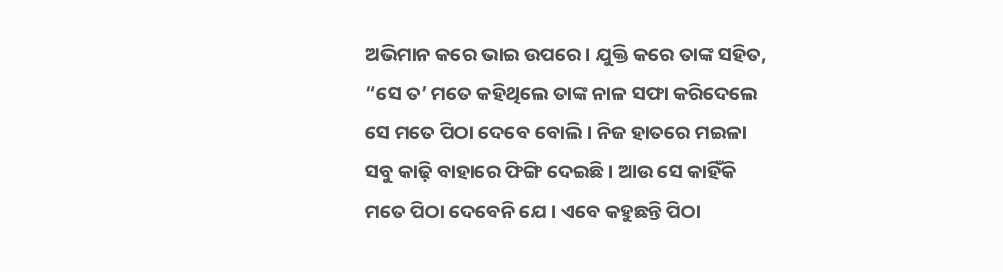ଅଭିମାନ କରେ ଭାଇ ଉପରେ । ଯୁକ୍ତି କରେ ତାଙ୍କ ସହିତ, “ସେ ତ’ ମତେ କହିଥିଲେ ତାଙ୍କ ନାଳ ସଫା କରିଦେଲେ ସେ ମତେ ପିଠା ଦେବେ ବୋଲି । ନିଜ ହାତରେ ମଇଳା ସବୁ କାଢ଼ି ବାହାରେ ଫିଙ୍ଗି ଦେଇଛି । ଆଉ ସେ କାହିଁକି ମତେ ପିଠା ଦେବେନି ଯେ । ଏବେ କହୁଛନ୍ତି ପିଠା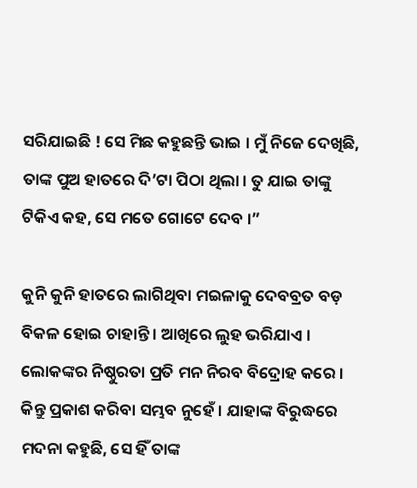ସରିଯାଇଛି ! ସେ ମିଛ କହୁଛନ୍ତି ଭାଇ । ମୁଁ ନିଜେ ଦେଖିଛି, ତାଙ୍କ ପୁଅ ହାତରେ ଦି’ଟା ପିଠା ଥିଲା । ତୁ ଯାଇ ତାଙ୍କୁ ଟିକିଏ କହ, ସେ ମତେ ଗୋଟେ ଦେବ ।”

କୁନି କୁନି ହାତରେ ଲାଗିଥିବା ମଇଳାକୁ ଦେବବ୍ରତ ବଡ଼ ବିକଳ ହୋଇ ଚାହାନ୍ତି । ଆଖିରେ ଲୁହ ଭରିଯାଏ । ଲୋକଙ୍କର ନିଷ୍ଠୁରତା ପ୍ରତି ମନ ନିରବ ବିଦ୍ରୋହ କରେ । କିନ୍ତୁ ପ୍ରକାଶ କରିବା ସମ୍ଭବ ନୁହେଁ । ଯାହାଙ୍କ ବିରୁଦ୍ଧରେ ମଦନା କହୁଛି, ସେ ହିଁ ତାଙ୍କ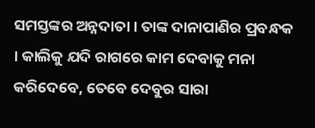ସମସ୍ତଙ୍କର ଅନ୍ନଦାତା । ତାଙ୍କ ଦାନାପାଣିର ପ୍ରବନ୍ଧକ । କାଲିକୁ ଯଦି ରାଗରେ କାମ ଦେବାକୁ ମନା କରିଦେବେ, ତେବେ ଦେବୁର ସାରା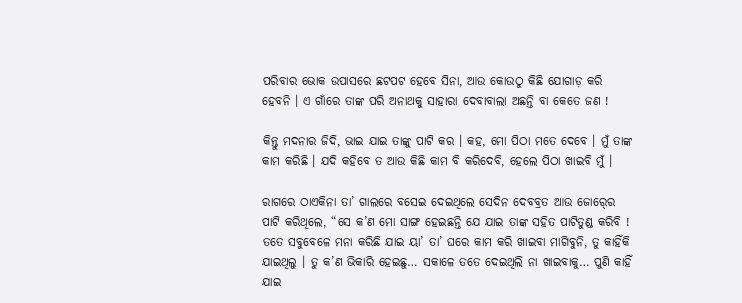ପରିବାର ଭୋକ ଉପାସରେ ଛଟପଟ ହେବେ ସିନା, ଆଉ କୋଉଠୁ କିଛି ଯୋଗାଡ଼ କରି ହେବନି । ଏ ଗାଁରେ ତାଙ୍କ ପରି ଅନାଥକୁ ସାହାରା ଦେବାବାଲା ଅଛନ୍ତି ବା କେତେ ଜଣ !

କିନ୍ତୁ ମଦନାର ଜିଦି, ଭାଇ ଯାଇ ତାଙ୍କୁ ପାଟି କର । କହ, ମୋ ପିଠା ମତେ ଦେବେ । ମୁଁ ତାଙ୍କ କାମ କରିଛି । ଯଦି କହିବେ ତ ଆଉ କିଛି କାମ ବି କରିଦେବି, ହେଲେ ପିଠା ଖାଇବି ମୁଁ ।

ରାଗରେ ଠାଏକିନା ତା’ ଗାଲରେ ବସେଇ ଦେଇଥିଲେ ସେଦିନ ଦେବବ୍ରତ ଆଉ ଜୋର୍‍ରେ ପାଟି କରିଥିଲେ, “ସେ କ’ଣ ମୋ ସାଙ୍ଗ ହେଇଛନ୍ତି ଯେ ଯାଇ ତାଙ୍କ ସହିତ ପାଟିତୁଣ୍ଡ କରିବି ! ତତେ ସବୁବେଳେ ମନା କରିଛି ଯାଇ ୟା’ ତା’ ଘରେ କାମ କରି ଖାଇବା ମାଗିବୁନି, ତୁ କାହିଁକି ଯାଇଥିଲୁ । ତୁ କ’ଣ ଭିକାରି ହେଇଛୁ… ସକାଳେ ତତେ ଦେଇଥିଲି ନା ଖାଇବାକୁ… ପୁଣି କାହିଁ ଯାଇ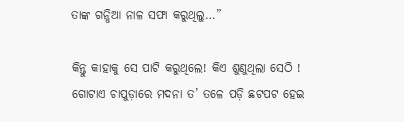ତାଙ୍କ ଗନ୍ଧିଆ ନାଳ ସଫା କରୁଥିଲୁ…”

କିନ୍ତୁ କାହାକୁ ସେ ପାଟି କରୁଥିଲେ! କିଏ ଶୁଣୁଥିଲା ସେଠି ! ଗୋଟାଏ ଚାପୁଡ଼ାରେ ମଦନା ତ’ ତଳେ ପଡ଼ି ଛଟପଟ ହେଇ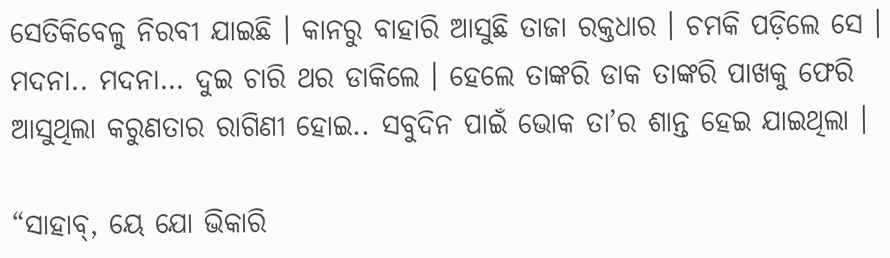ସେତିକିବେଳୁ ନିରବୀ ଯାଇଛି । କାନରୁ ବାହାରି ଆସୁଛି ତାଜା ରକ୍ତଧାର । ଚମକି ପଡ଼ିଲେ ସେ । ମଦନା.. ମଦନା… ଦୁଇ ଚାରି ଥର ଡାକିଲେ । ହେଲେ ତାଙ୍କରି ଡାକ ତାଙ୍କରି ପାଖକୁ ଫେରି ଆସୁଥିଲା କରୁଣତାର ରାଗିଣୀ ହୋଇ.. ସବୁଦିନ ପାଇଁ ଭୋକ ତା’ର ଶାନ୍ତ ହେଇ ଯାଇଥିଲା ।

“ସାହାବ୍‍, ୟେ ଯୋ ଭିକାରି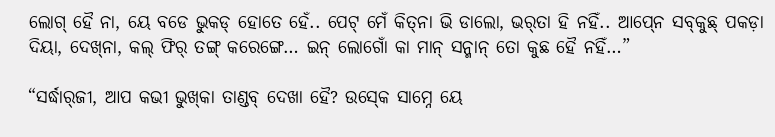ଲୋଗ୍‍ ହୈ ନା, ୟେ ବଡେ ଭୁକଡ୍‍ ହୋତେ ହେଁ.. ପେଟ୍‍ ମେଁ କିତ୍‍ନା ଭି ଡାଲୋ, ଭର୍‍ତା ହି ନହିଁ.. ଆପ୍‍ନେ ସବ୍‍କୁଛ୍‍ ପକଡ଼ା ଦିୟା, ଦେଖ୍‍ନା, କଲ୍‍ ଫିର୍‍ ତଙ୍ଗ୍‍ କରେଙ୍ଗେ… ଇନ୍‍ ଲୋଗୋଁ କା ମାନ୍‍ ସନ୍ମାନ୍‍ ତୋ କୁଛ ହୈ ନହିଁ…”

“ସର୍ଦ୍ଧାର୍‍ଜୀ, ଆପ କଭୀ ଭୁଖ୍‍କା ତାଣ୍ଡବ୍‍ ଦେଖା ହୈ? ଉସ୍‍କେ ସାମ୍ନେ ୟେ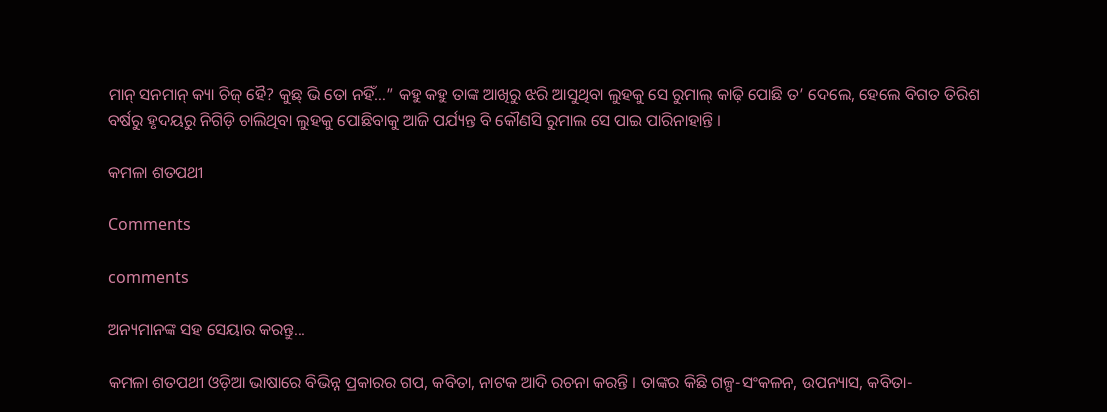ମାନ୍‍ ସନମାନ୍‍ କ୍ୟା ଚିଜ୍‍ ହୈ? କୁଛ୍‍ ଭି ତୋ ନହିଁ…” କହୁ କହୁ ତାଙ୍କ ଆଖିରୁ ଝରି ଆସୁଥିବା ଲୁହକୁ ସେ ରୁମାଲ୍‍ କାଢ଼ି ପୋଛି ତ’ ଦେଲେ, ହେଲେ ବିଗତ ତିରିଶ ବର୍ଷରୁ ହୃଦୟରୁ ନିଗିଡ଼ି ଚାଲିଥିବା ଲୁହକୁ ପୋଛିବାକୁ ଆଜି ପର୍ଯ୍ୟନ୍ତ ବି କୌଣସି ରୁମାଲ ସେ ପାଇ ପାରିନାହାନ୍ତି ।

କମଳା ଶତପଥୀ

Comments

comments

ଅନ୍ୟମାନଙ୍କ ସହ ସେୟାର କରନ୍ତୁ...

କମଳା ଶତପଥୀ ଓଡ଼ିଆ ଭାଷାରେ ବିଭିନ୍ନ ପ୍ରକାରର ଗପ, କବିତା, ନାଟକ ଆଦି ରଚନା କରନ୍ତି । ତାଙ୍କର କିଛି ଗଳ୍ପ-ସଂକଳନ, ଉପନ୍ୟାସ, କବିତା-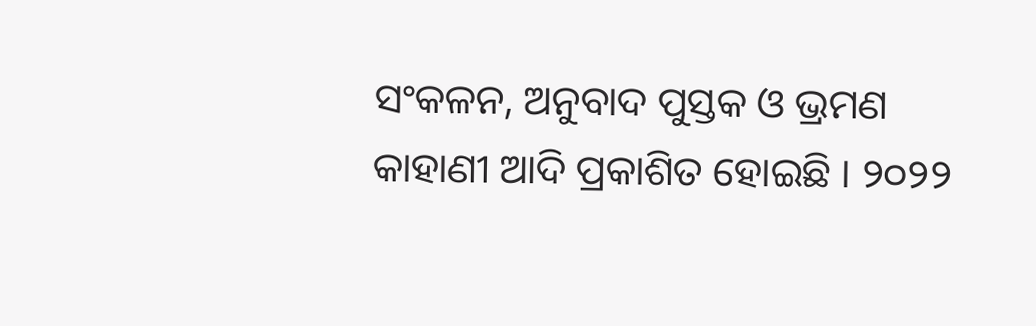ସଂକଳନ, ଅନୁବାଦ ପୁସ୍ତକ ଓ ଭ୍ରମଣ କାହାଣୀ ଆଦି ପ୍ରକାଶିତ ହୋଇଛି । ୨୦୨୨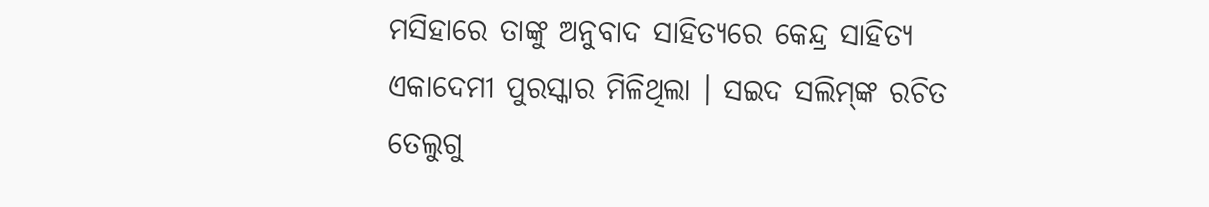ମସିହାରେ ତାଙ୍କୁ ଅନୁବାଦ ସାହିତ୍ୟରେ କେନ୍ଦ୍ର ସାହିତ୍ୟ ଏକାଦେମୀ ପୁରସ୍କାର ମିଳିଥିଲା । ସଇଦ ସଲିମ୍‌ଙ୍କ ରଚିତ ତେଲୁଗୁ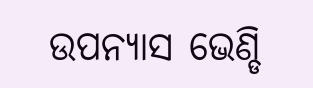ଉପନ୍ୟାସ ଭେଣ୍ଡି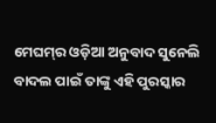ମେଘମ୍‌ର ଓଡ଼ିଆ ଅନୁବାଦ ସୁନେଲି ବାଦଲ ପାଇଁ ତାଙ୍କୁ ଏହି ପୁରସ୍କାର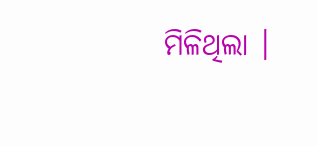ମିଳିଥିଲା ।